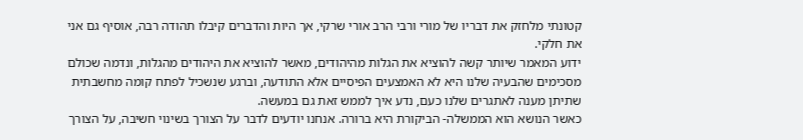קטונתי מלחזק את דבריו של מורי ורבי הרב אורי שרקי, אך היות והדברים קיבלו תהודה רבה, אוסיף גם אני את חלקי.
ידוע המאמר שיותר קשה להוציא את הגלות מהיהודים, מאשר להוציא את היהודים מהגלות, ונדמה שכולם מסכימים שהבעיה שלנו היא לא האמצעים הפיסיים אלא התודעה, וברגע שנשכיל לפתח קומה מחשבתית שתיתן מענה לאתגרים שלנו כעם, נדע איך לממש זאת גם במעשה.
כאשר הנושא הוא הממשלה- הביקורת היא ברורה. אנחנו יודעים לדבר על הצורך בשינוי חשיבה, על הצורך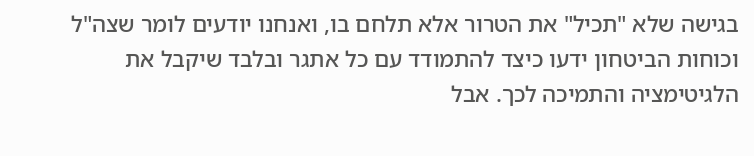בגישה שלא "תכיל" את הטרור אלא תלחם בו, ואנחנו יודעים לומר שצה"ל וכוחות הביטחון ידעו כיצד להתמודד עם כל אתגר ובלבד שיקבל את הלגיטימציה והתמיכה לכך. אבל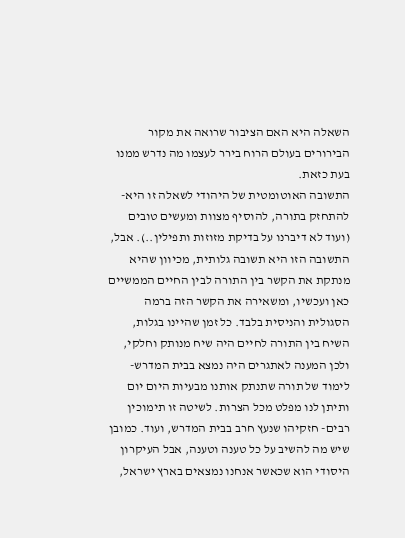השאלה היא האם הציבור שרואה את מקור הבירורים בעולם הרוח בירר לעצמו מה נדרש ממנו בעת כזאת.
התשובה האוטומטית של היהודי לשאלה זו היא- להתחזק בתורה, להוסיף מצוות ומעשים טובים (ועוד לא דיברנו על בדיקת מזוזות ותפילין..). אבל, התשובה הזו היא תשובה גלותית, מכיוון שהיא מנתקת את הקשר בין התורה לבין החיים הממשיים כאן ועכשיו, ומשאירה את הקשר הזה ברמה הסגולית והניסית בלבד. כל זמן שהיינו בגלות, השיח בין התורה לחיים היה שיח מנותק וחלקי, ולכן המענה לאתגרים היה נמצא בבית המדרש- לימוד של תורה שתנתק אותנו מבעיות היום יום ותיתן לנו מפלט מכל הצרות. לשיטה זו תימוכין רבים- חזקיהו שנעץ חרב בבית המדרש, ועוד. כמובן שיש מה להשיב על כל טענה וטענה, אבל העיקרון היסודי הוא שכאשר אנחנו נמצאים בארץ ישראל,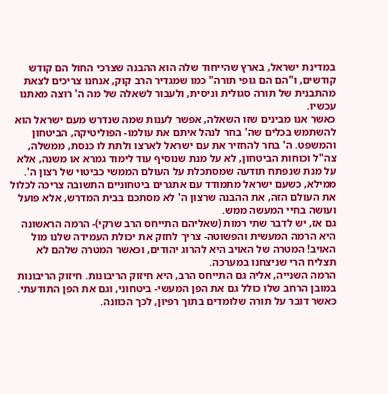במדינת ישראל, בארץ שהייחוד שלה הוא ההבנה שצרכי החול הם קודש קודשים, ו"הם הם גופי תורה" כמו שמגדיר הרב קוק, אנחנו צריכים לצאת מהתבנית של תורה סגולית וניסית, ולעבור לשאלה של מה ה' רוצה מאתנו עכשיו.
כאשר אנו מבינים שזו השאלה, אפשר לענות שמה שנדרש מעם ישראל הוא להשתמש בכלים שה' בחר לנהל איתם את עולמו- הפוליטיקה, הביטחון והמשפט. ה' בחר להחזיר את עם ישראל לארצו ולתת לו כנסת, ממשלה, צה"ל וכוחות הביטחון, לא על מנת שנוסיף עוד לימוד גמרא או משנה, אלא על מנת שנפתח תודעה שמסתכלת על העולם הממשי כביטוי של רצון ה'.
ממילא, כשעם ישראל מתמודד עם אתגרים ביטחוניים התשובה צריכה לכלול את העולם הזה, את ההבנה שרצון ה' לא מסתכם בבית המדרש, אלא פועל ועושה בחיי המעשה ממש.
גם אז, יש לדבר שתי רמות (שאליהם התייחס הרב שרקי)- הרמה הראשונה היא הרמה המעשית והפשוטה- צריך לחזק את יכולת העמידה שלנו מול האויב! המטרה של האויב היא להרוג יהודים, וכאשר המטרה שלהם לא תצליח הרי שניצחנו במערכה.
הרמה השנייה, אליה גם התייחס הרב, היא חיזוק הריבונות. חיזוק הריבונות במובן הרחב שלו כולל גם את הפן המעשי- ביטחוני, וגם את הפן התודעתי. כאשר דובר על תורה שלומדים בתוך רפיון, לכך הכוונה.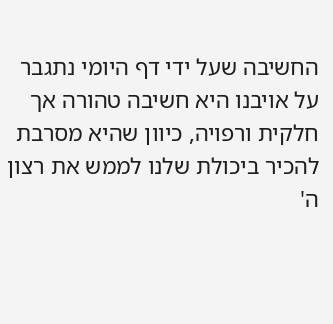החשיבה שעל ידי דף היומי נתגבר על אויבנו היא חשיבה טהורה אך חלקית ורפויה, כיוון שהיא מסרבת להכיר ביכולת שלנו לממש את רצון ה'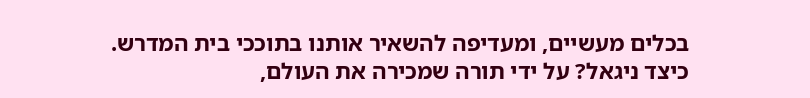בכלים מעשיים, ומעדיפה להשאיר אותנו בתוככי בית המדרש.
כיצד ניגאל? על ידי תורה שמכירה את העולם,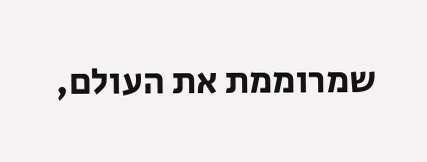שמרוממת את העולם,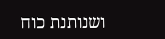ושנותנת כוח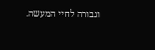וגבורה לחיי המעשה.